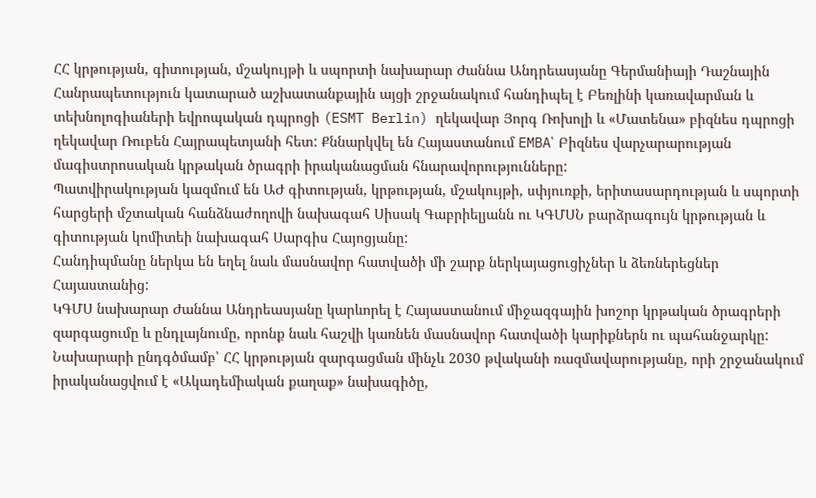ՀՀ կրթության, գիտության, մշակույթի և սպորտի նախարար Ժաննա Անդրեասյանը Գերմանիայի Դաշնային Հանրապետություն կատարած աշխատանքային այցի շրջանակում հանդիպել է Բեռլինի կառավարման և տեխնոլոգիաների եվրոպական դպրոցի (ESMT Berlin) ղեկավար Յորգ Ռոխոլի և «Մատենա» բիզնես դպրոցի ղեկավար Ռուբեն Հայրապետյանի հետ: Քննարկվել են Հայաստանում EMBA՝ Բիզնես վարչարարության մագիստրոսական կրթական ծրագրի իրականացման հնարավորությունները:
Պատվիրակության կազմում են ԱԺ գիտության, կրթության, մշակույթի, սփյուռքի, երիտասարդության և սպորտի հարցերի մշտական հանձնաժողովի նախագահ Սիսակ Գաբրիելյանն ու ԿԳՄՍՆ բարձրագույն կրթության և գիտության կոմիտեի նախագահ Սարգիս Հայոցյանը:
Հանդիպմանը ներկա են եղել նաև մասնավոր հատվածի մի շարք ներկայացուցիչներ և ձեռներեցներ Հայաստանից:
ԿԳՄՍ նախարար Ժաննա Անդրեասյանը կարևորել է Հայաստանում միջազգային խոշոր կրթական ծրագրերի զարգացումը և ընդլայնումը, որոնք նաև հաշվի կառնեն մասնավոր հատվածի կարիքներն ու պահանջարկը: Նախարարի ընդգծմամբ՝ ՀՀ կրթության զարգացման մինչև 2030 թվականի ռազմավարությանը, որի շրջանակում իրականացվում է «Ակադեմիական քաղաք» նախագիծը,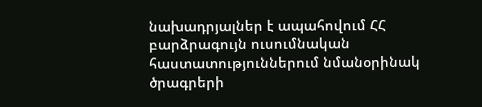նախադրյալներ է ապահովում ՀՀ բարձրագույն ուսումնական հաստատություններում նմանօրինակ ծրագրերի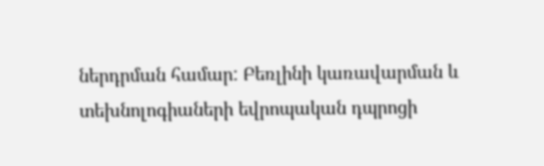ներդրման համար: Բեռլինի կառավարման և տեխնոլոգիաների եվրոպական դպրոցի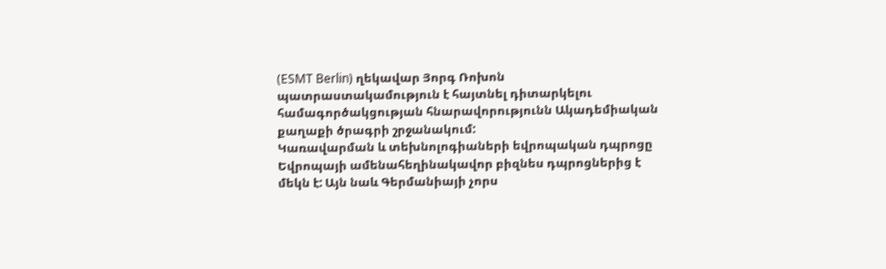(ESMT Berlin) ղեկավար Յորգ Ռոխոն պատրաստակամություն է հայտնել դիտարկելու համագործակցության հնարավորությունն Ակադեմիական քաղաքի ծրագրի շրջանակում:
Կառավարման և տեխնոլոգիաների եվրոպական դպրոցը Եվրոպայի ամենահեղինակավոր բիզնես դպրոցներից է մեկն է: Այն նաև Գերմանիայի չորս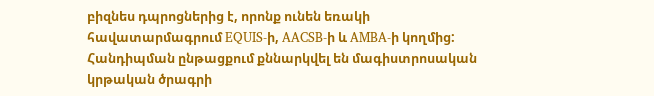բիզնես դպրոցներից է, որոնք ունեն եռակի հավատարմագրում EQUIS-ի, AACSB-ի և AMBA-ի կողմից: Հանդիպման ընթացքում քննարկվել են մագիստրոսական կրթական ծրագրի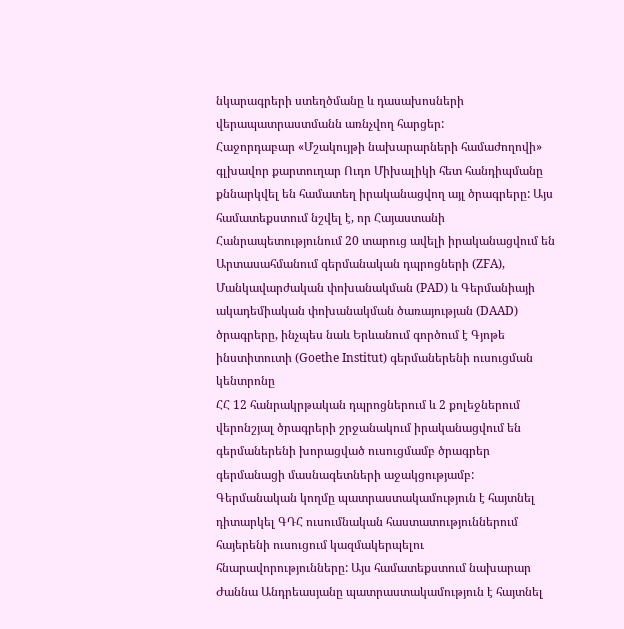նկարագրերի ստեղծմանը և դասախոսների վերապատրաստմանն առնչվող հարցեր:
Հաջորդաբար «Մշակույթի նախարարների համաժողովի» գլխավոր քարտուղար Ուդո Միխալիկի հետ հանդիպմանը քննարկվել են համատեղ իրականացվող այլ ծրագրերը: Այս համատեքստում նշվել է, որ Հայաստանի Հանրապետությունում 20 տարուց ավելի իրականացվում են Արտասահմանում գերմանական դպրոցների (ZFA), Մանկավարժական փոխանակման (PAD) և Գերմանիայի ակադեմիական փոխանակման ծառայության (DAAD) ծրագրերը, ինչպես նաև Երևանում գործում է Գյոթե ինստիտուտի (Goethe Institut) գերմաներենի ուսուցման կենտրոնը
ՀՀ 12 հանրակրթական դպրոցներում և 2 քոլեջներում վերոնշյալ ծրագրերի շրջանակում իրականացվում են գերմաներենի խորացված ուսուցմամբ ծրագրեր գերմանացի մասնագետների աջակցությամբ:
Գերմանական կողմը պատրաստակամություն է հայտնել դիտարկել ԳԴՀ ուսումնական հաստատություններում հայերենի ուսուցում կազմակերպելու հնարավորությունները: Այս համատեքստում նախարար Ժաննա Անդրեասյանը պատրաստակամություն է հայտնել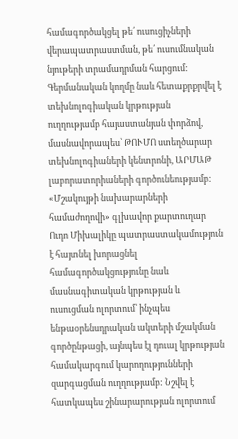համագործակցել թե՛ ուսուցիչների վերապատրաստման, թե՛ ուսումնական նյութերի տրամադրման հարցում:
Գերմանական կողմը նաև հետաքրքրվել է տեխնոլոգիական կրթության ուղղությամբ հայաստանյան փորձով, մասնավորապես՝ ԹՈՒՄՈ ստեղծարար տեխնոլոգիաների կենտրոնի, ԱՐՄԱԹ լաբորատորիաների գործունեությամբ: «Մշակույթի նախարարների համաժողովի» գլխավոր քարտուղար Ուդո Միխալիկը պատրաստակամություն է հայտնել խորացնել համագործակցությունը նաև մասնագիտական կրթության և ուսուցման ոլորտում՝ ինչպես ենթաօրենսդրական ակտերի մշակման գործընթացի, այնպես էլ դուալ կրթության համակարգում կարողությունների զարգացման ուղղությամբ: Նշվել է հատկապես շինարարության ոլորտում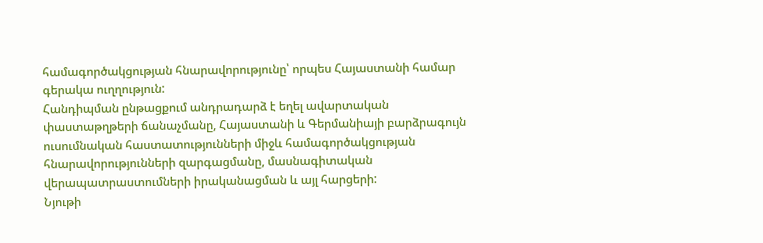համագործակցության հնարավորությունը՝ որպես Հայաստանի համար գերակա ուղղություն:
Հանդիպման ընթացքում անդրադարձ է եղել ավարտական փաստաթղթերի ճանաչմանը, Հայաստանի և Գերմանիայի բարձրագույն ուսումնական հաստատությունների միջև համագործակցության հնարավորությունների զարգացմանը, մասնագիտական վերապատրաստումների իրականացման և այլ հարցերի:
Նյութի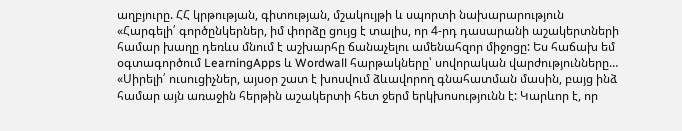աղբյուրը. ՀՀ կրթության, գիտության, մշակույթի և սպորտի նախարարություն
«Հարգելի՛ գործընկերներ, իմ փորձը ցույց է տալիս, որ 4-րդ դասարանի աշակերտների համար խաղը դեռևս մնում է աշխարհը ճանաչելու ամենահզոր միջոցը: Ես հաճախ եմ օգտագործում LearningApps և Wordwall հարթակները՝ սովորական վարժությունները…
«Սիրելի՛ ուսուցիչներ, այսօր շատ է խոսվում ձևավորող գնահատման մասին, բայց ինձ համար այն առաջին հերթին աշակերտի հետ ջերմ երկխոսությունն է: Կարևոր է, որ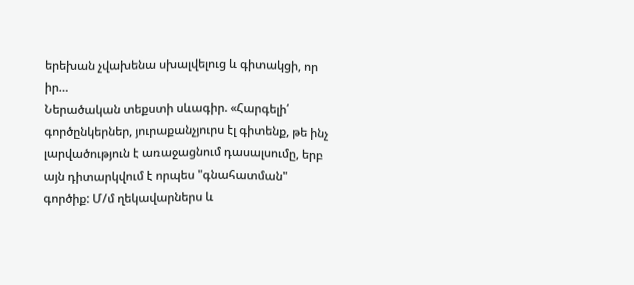երեխան չվախենա սխալվելուց և գիտակցի, որ իր…
Ներածական տեքստի սևագիր. «Հարգելի՛ գործընկերներ, յուրաքանչյուրս էլ գիտենք, թե ինչ լարվածություն է առաջացնում դասալսումը, երբ այն դիտարկվում է որպես "գնահատման" գործիք: Մ/մ ղեկավարներս և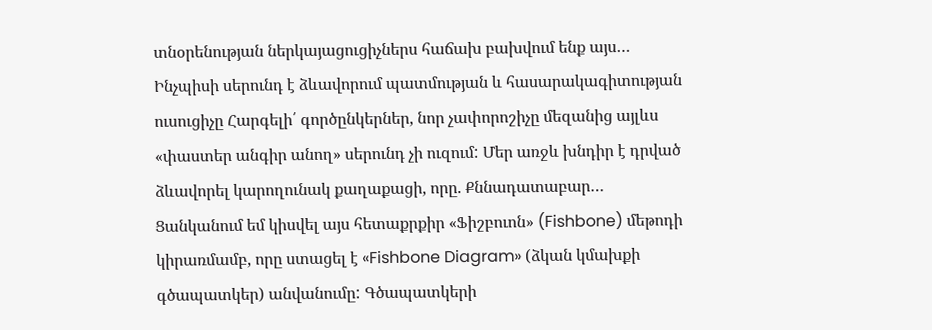տնօրենության ներկայացուցիչներս հաճախ բախվում ենք այս…
Ինչպիսի սերունդ է ձևավորում պատմության և հասարակագիտության ուսուցիչը Հարգելի՛ գործընկերներ, նոր չափորոշիչը մեզանից այլևս «փաստեր անգիր անող» սերունդ չի ուզում: Մեր առջև խնդիր է դրված ձևավորել կարողունակ քաղաքացի, որը. Քննադատաբար…
Ցանկանում եմ կիսվել այս հետաքրքիր «Ֆիշբուոն» (Fishbone) մեթոդի կիրառմամբ, որը ստացել է «Fishbone Diagram» (ձկան կմախքի գծապատկեր) անվանումը: Գծապատկերի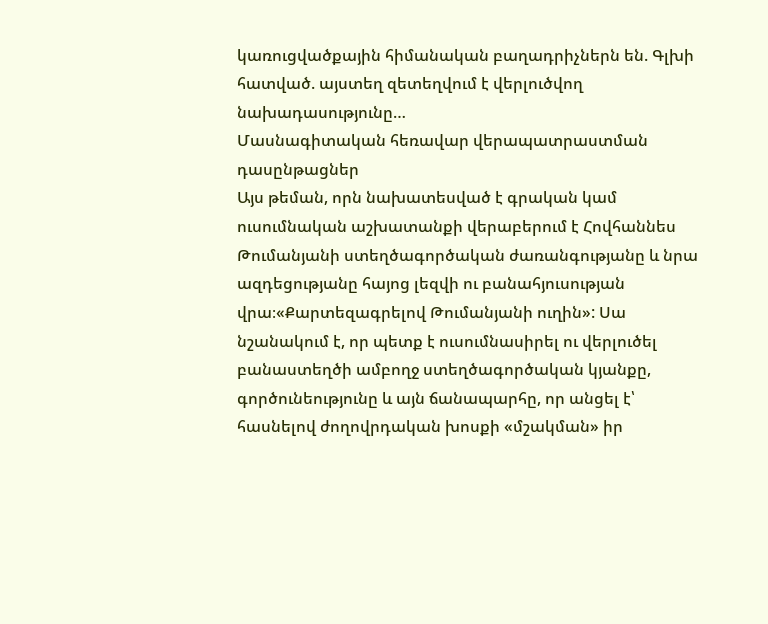կառուցվածքային հիմանական բաղադրիչներն են. Գլխի հատված. այստեղ զետեղվում է վերլուծվող նախադասությունը…
Մասնագիտական հեռավար վերապատրաստման դասընթացներ
Այս թեման, որն նախատեսված է գրական կամ ուսումնական աշխատանքի վերաբերում է Հովհաննես Թումանյանի ստեղծագործական ժառանգությանը և նրա ազդեցությանը հայոց լեզվի ու բանահյուսության վրա։«Քարտեզագրելով Թումանյանի ուղին»: Սա նշանակում է, որ պետք է ուսումնասիրել ու վերլուծել բանաստեղծի ամբողջ ստեղծագործական կյանքը, գործունեությունը և այն ճանապարհը, որ անցել է՝ հասնելով ժողովրդական խոսքի «մշակման» իր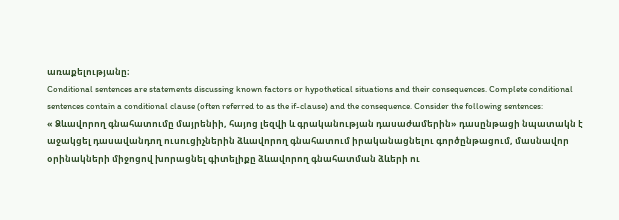առաքելությանը։
Conditional sentences are statements discussing known factors or hypothetical situations and their consequences. Complete conditional sentences contain a conditional clause (often referred to as the if-clause) and the consequence. Consider the following sentences:
« Ձևավորող գնահատումը մայրենիի, հայոց լեզվի և գրականության դասաժամերին» դասընթացի նպատակն է աջակցել դասավանդող ուսուցիչներին ձևավորող գնահատում իրականացնելու գործընթացում, մասնավոր օրինակների միջոցով խորացնել գիտելիքը ձևավորող գնահատման ձևերի ու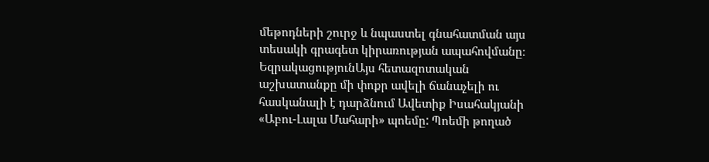մեթոդների շուրջ և նպաստել գնահատման այս տեսակի գրագետ կիրառության ապահովմանը։
ԵզրակացությունԱյս հետազոտական աշխատանքը մի փոքր ավելի ճանաչելի ու հասկանալի է դարձնում Ավետիք Իսահակյանի «Աբու-Լալա Մահարի» պոեմը: Պոեմի թողած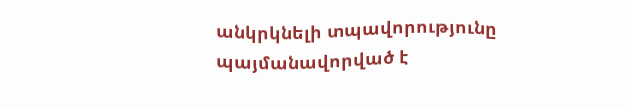անկրկնելի տպավորությունը պայմանավորված է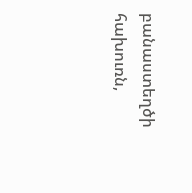բանաստեղծի հախուռն,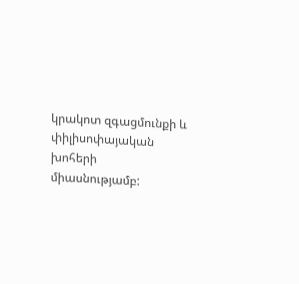կրակոտ զգացմունքի և փիլիսոփայական խոհերի միասնությամբ: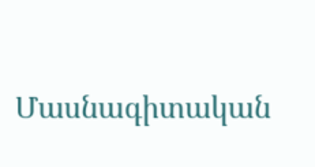Մասնագիտական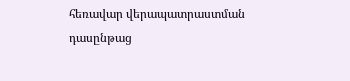հեռավար վերապատրաստման դասընթաց